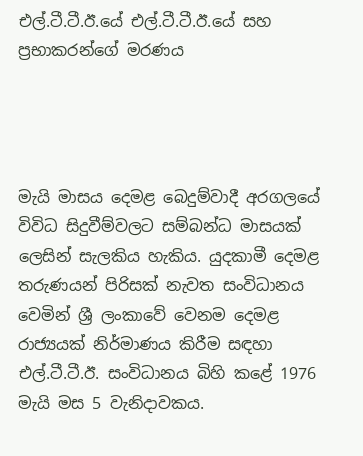එල්.ටී.ටී.ඊ.යේ එල්.ටී.ටී.ඊ.යේ සහ ප්‍රභාකරන්ගේ මරණය




මැයි මාසය දෙමළ බෙදුම්වාදී අරගලයේ  විවිධ සිදුවීම්වලට සම්බන්ධ මාසයක් ලෙසින් සැලකිය හැකිය. යුදකාමී දෙමළ තරුණයන් පිරිසක් නැවත සංවිධානය වෙමින් ශ්‍රී ලංකාවේ වෙනම දෙමළ රාජ්‍යයක් නිර්මාණය කිරීම සඳහා එල්.ටී.ටී.ඊ. සංවිධානය බිහි කළේ 1976 මැයි මස 5 වැනිදාවකය.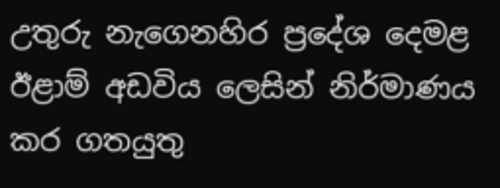උතුරු නැගෙනහිර ප්‍රදේශ දෙමළ ඊළාම් අඩවිය ලෙසින් නිර්මාණය කර ගතයුතු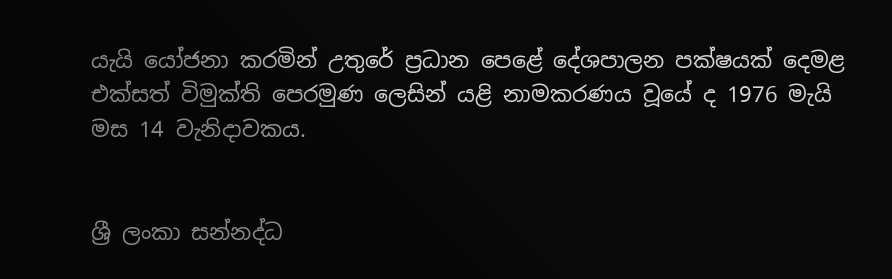යැයි යෝජනා කරමින් උතුරේ ප්‍රධාන පෙළේ දේශපාලන පක්ෂයක් දෙමළ එක්සත් විමුක්ති පෙරමුණ ලෙසින් යළි නාමකරණය වූයේ ද 1976 මැයි මස 14 වැනිදාවකය.


ශ්‍රී ලංකා සන්නද්ධ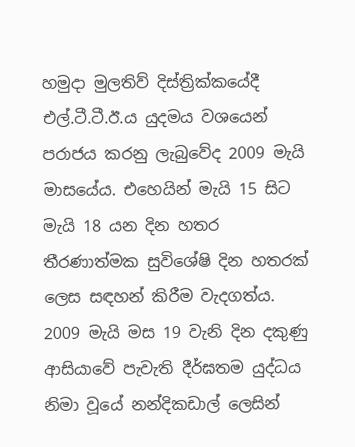හමුදා මුලතිව් දිස්ත්‍රික්කයේදී එල්.ටී.ටී.ඊ.ය යුදමය වශයෙන් පරාජය කරනු ලැබුවේද 2009 මැයි මාසයේය. එහෙයින් මැයි 15 සිට මැයි 18 යන දින හතර තීරණාත්මක සුවිශේෂි දින හතරක් ලෙස සඳහන් කිරීම වැදගත්ය. 2009 මැයි මස 19 වැනි දින දකුණු ආසියාවේ පැවැති දීර්ඝතම යුද්ධය නිමා වූයේ නන්දිකඩාල් ලෙසින්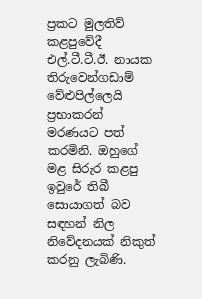ප්‍රකට මුලතිව් කළපුවේදී එල්.ටී.ටී.ඊ. නායක තිරුවෙන්ගඩාම් වේළුපිල්ලෙයි ප්‍රභාකරන් මරණයට පත් කරමිනි. ඔහුගේ මළ සිරුර කළපු ඉවුරේ තිබී සොයාගත් බව සඳහන් නිල නිවේදනයක් නිකුත් කරනු ලැබිණි.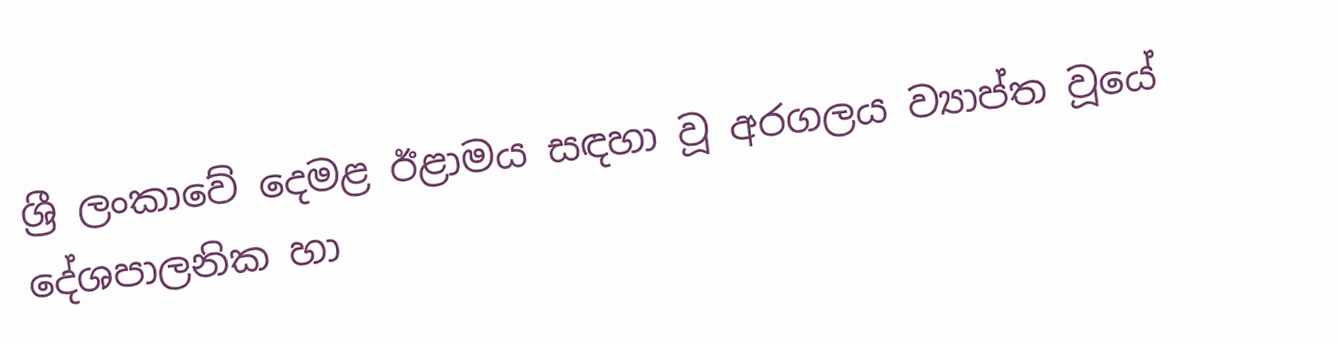ශ්‍රී ලංකාවේ දෙමළ ඊළාමය සඳහා වූ අරගලය ව්‍යාප්ත වූයේ දේශපාලනික හා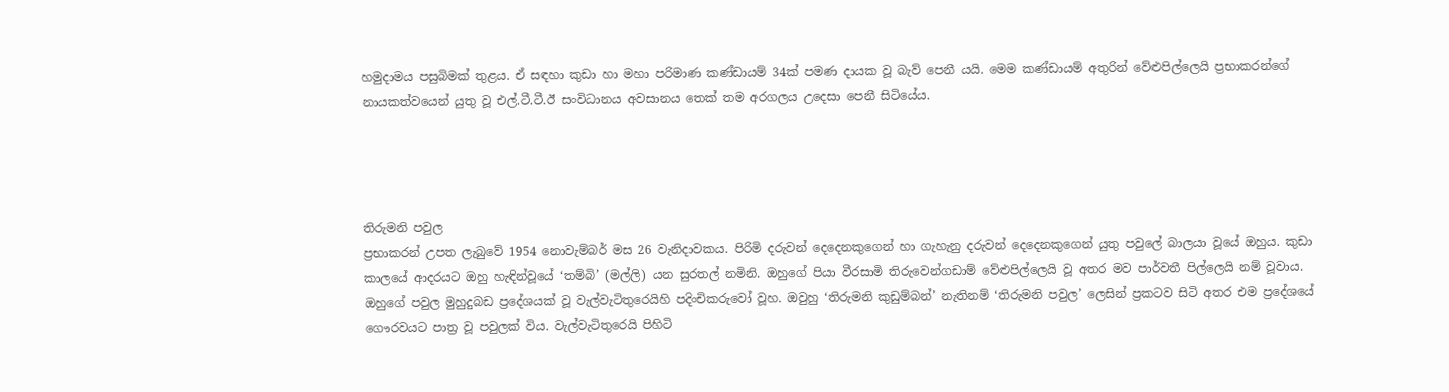හමුදාමය පසුබිමක් තුළය. ඒ සඳහා කුඩා හා මහා පරිමාණ කණ්ඩායම් 34ක් පමණ දායක වූ බැව් පෙනී යයි. මෙම කණ්ඩායම් අතුරින් වේළුපිල්ලෙයි ප්‍රභාකරන්ගේ නායකත්වයෙන් යුතු වූ එල්.ටී.ටී.ඊ සංවිධානය අවසානය තෙක් තම අරගලය උදෙසා පෙනී සිටියේය.




තිරුමනි පවුල
ප්‍රභාකරන් උපත ලැබුවේ 1954 නොවැම්බර් මස 26 වැනිදාවකය. පිරිමි දරුවන් දෙදෙනකුගෙන් හා ගැහැනු දරුවන් දෙදෙනකුගෙන් යුතු පවුලේ බාලයා වූයේ ඔහුය. කුඩා කාලයේ ආදරයට ඔහු හැඳින්වූයේ ‘තම්බි’ (මල්ලි) යන සුරතල් නමිනි. ඔහුගේ පියා වීරසාමි තිරුවෙන්ගඩාම් වේළුපිල්ලෙයි වූ අතර මව පාර්වතී පිල්ලෙයි නම් වූවාය. ඔහුගේ පවුල මුහුදුබඩ ප්‍රදේශයක් වූ වැල්වැටිතුරෙයිහි පදිංචිකරුවෝ වූහ. ඔවුහු ‘තිරුමනි කුඩුම්බන්’ නැතිනම් ‘තිරුමනි පවුල’ ලෙසින් ප්‍රකටව සිටි අතර එම ප්‍රදේශයේ ගෞරවයට පාත්‍ර වූ පවුලක් විය. වැල්වැටිතුරෙයි පිහිටි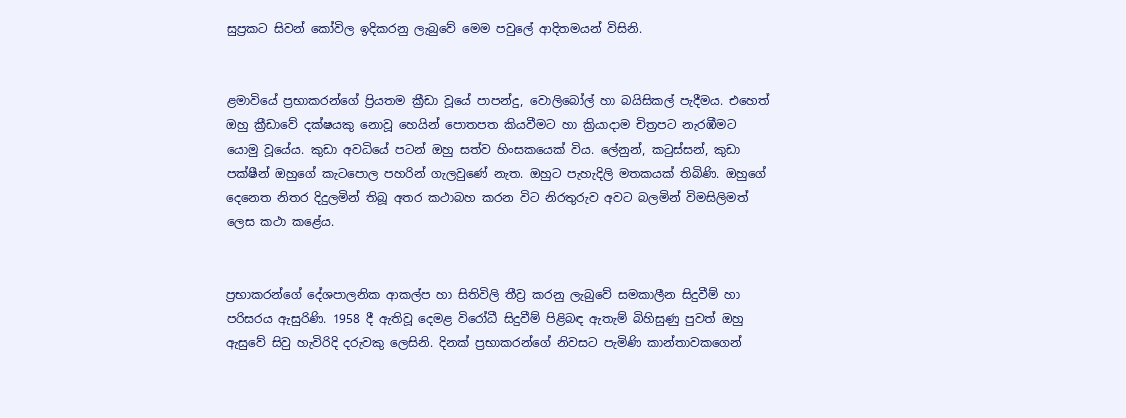සුප්‍රකට සිවන් කෝවිල ඉදිකරනු ලැබුවේ මෙම පවුලේ ආදිතමයන් විසිනි.


ළමාවියේ ප්‍රභාකරන්ගේ ප්‍රියතම ක්‍රීඩා වූයේ පාපන්දු, වොලිබෝල් හා බයිසිකල් පැදීමය. එහෙත් ඔහු ක්‍රීඩාවේ දක්ෂයකු නොවූ හෙයින් පොතපත කියවීමට හා ක්‍රියාදාම චිත්‍රපට නැරඹීමට යොමු වූයේය. කුඩා අවධියේ පටන් ඔහු සත්ව හිංසකයෙක් විය. ලේනුන්, කටුස්සන්, කුඩා පක්ෂීන් ඔහුගේ කැටපොල පහරින් ගැලවුණේ නැත. ඔහුට පැහැදිලි මතකයක් තිබිණි. ඔහුගේ දෙනෙත නිතර දිදුලමින් තිබූ අතර කථාබහ කරන විට නිරතුරුව අවට බලමින් විමසිලිමත් ලෙස කථා කළේය.


ප්‍රභාකරන්ගේ දේශපාලනික ආකල්ප හා සිතිවිලි තීව්‍ර කරනු ලැබුවේ සමකාලීන සිදුවීම් හා පරිසරය ඇසුරිණි. 1958 දී ඇතිවූ දෙමළ විරෝධී සිදුවීම් පිළිබඳ ඇතැම් බිහිසුණු පුවත් ඔහු ඇසුවේ සිවු හැවිරිදි දරුවකු ලෙසිනි. දිනක් ප්‍රභාකරන්ගේ නිවසට පැමිණි කාන්තාවකගෙන්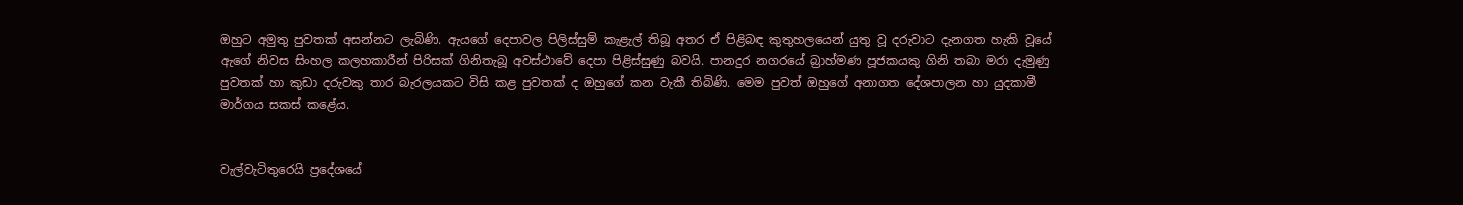ඔහුට අමුතු පුවතක් අසන්නට ලැබිණි. ඇයගේ දෙපාවල පිලිස්සුම් කැළැල් තිබූ අතර ඒ පිළිබඳ කුතුහලයෙන් යුතු වූ දරුවාට දැනගත හැකි වූයේ ඇගේ නිවස සිංහල කලහකාරීන් පිරිසක් ගිනිතැබූ අවස්ථාවේ දෙපා පිළිස්සුණු බවයි. පානදුර නගරයේ බ්‍රාහ්මණ පූජකයකු ගිනි තබා මරා දැමුණු පුවතක් හා කුඩා දරුවකු තාර බැරලයකට විසි කළ පුවතක් ද ඔහුගේ කන වැකී තිබිණි. මෙම පුවත් ඔහුගේ අනාගත දේශපාලන හා යුදකාමී මාර්ගය සකස් කළේය.


වැල්වැටිතුරෙයි ප්‍රදේශයේ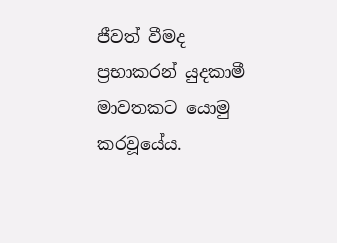ජීවත් වීමද ප්‍රභාකරන් යුදකාමී මාවතකට යොමු කරවූයේය.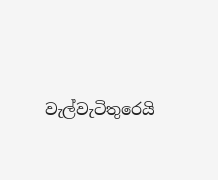වැල්වැටිතුරෙයි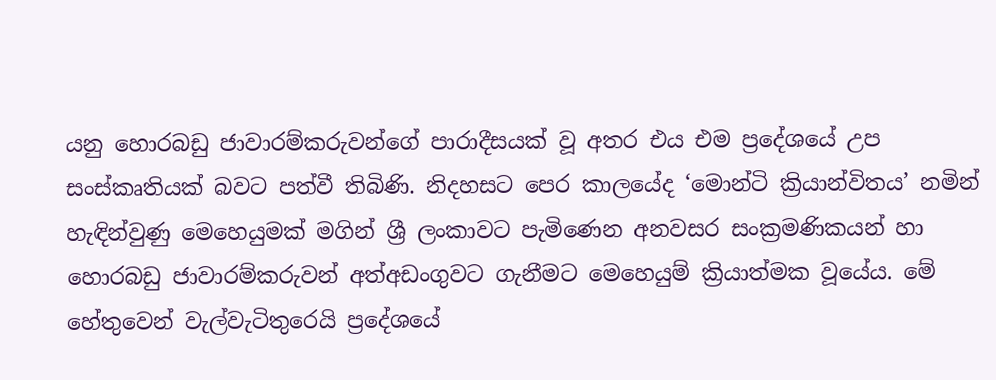යනු හොරබඩු ජාවාරම්කරුවන්ගේ පාරාදීසයක් වූ අතර එය එම ප්‍රදේශයේ උප සංස්කෘතියක් බවට පත්වී තිබිණි. නිදහසට පෙර කාලයේද ‘මොන්ටි ක්‍රියාන්විතය’ නමින් හැඳින්වුණු මෙහෙයුමක් මගින් ශ්‍රී ලංකාවට පැමිණෙන අනවසර සංක්‍රමණිකයන් හා හොරබඩු ජාවාරම්කරුවන් අත්අඩංගුවට ගැනීමට මෙහෙයුම් ක්‍රියාත්මක වූයේය. මේ හේතුවෙන් වැල්වැටිතුරෙයි ප්‍රදේශයේ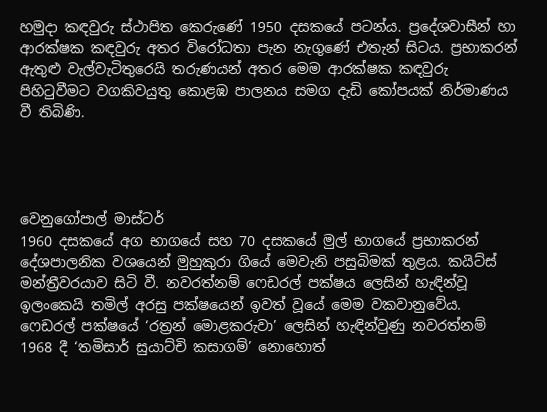හමුදා කඳවුරු ස්ථාපිත කෙරුණේ 1950 දසකයේ පටන්ය. ප්‍රදේශවාසීන් හා ආරක්ෂක කඳවුරු අතර විරෝධතා පැන නැගුණේ එතැන් සිටය. ප්‍රභාකරන් ඇතුළු වැල්වැටිතුරෙයි තරුණයන් අතර මෙම ආරක්ෂක කඳවුරු පිහිටුවීමට වගකිවයුතු කොළඹ පාලනය සමග දැඩි කෝපයක් නිර්මාණය වී තිබිණි.




වෙනුගෝපාල් මාස්ටර්
1960 දසකයේ අග භාගයේ සහ 70 දසකයේ මුල් භාගයේ ප්‍රභාකරන් දේශපාලනික වශයෙන් මුහුකුරා ගියේ මෙවැනි පසුබිමක් තුළය. කයිට්ස් මන්ත්‍රීවරයාව සිටි වී. නවරත්නම් ෆෙඩරල් පක්ෂය ලෙසින් හැඳින්වූ ඉලංකෙයි තමිල් අරසු පක්ෂයෙන් ඉවත් වූයේ මෙම වකවානුවේය. ෆෙඩරල් පක්ෂයේ ‘රත්‍රන් මොළකරුවා’ ලෙසින් හැඳින්වුණු නවරත්නම් 1968 දී ‘තමිසාර් සුයාට්චි කසාගම්’ නොහොත්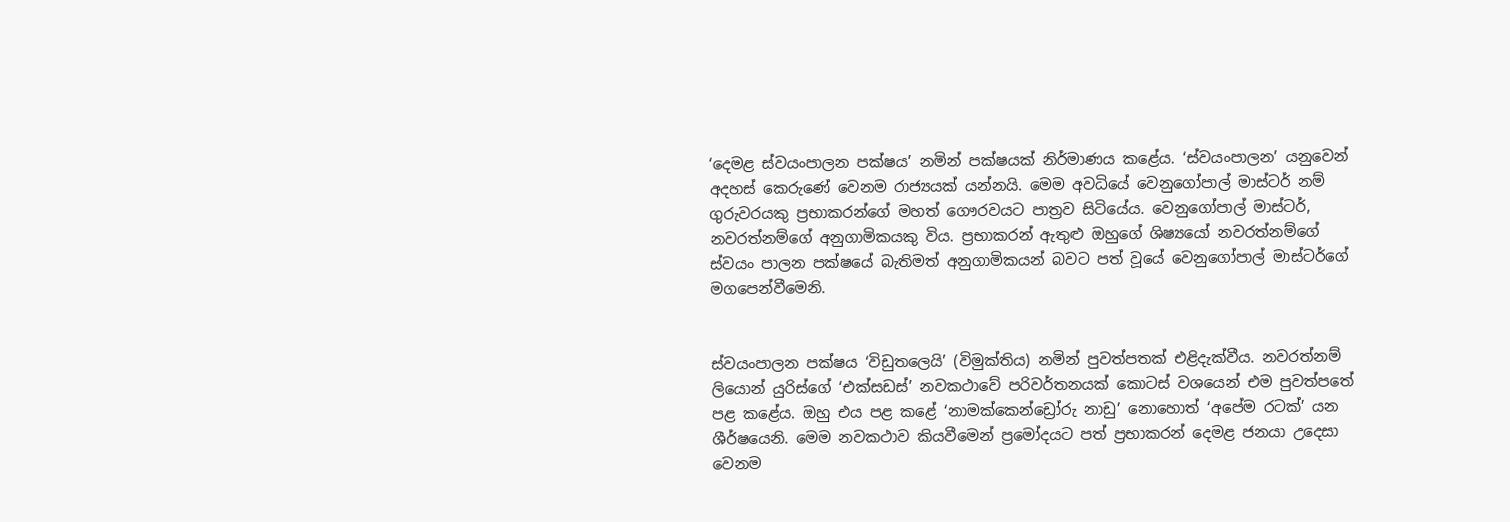‘දෙමළ ස්වයංපාලන පක්ෂය’ නමින් පක්ෂයක් නිර්මාණය කළේය. ‘ස්වයංපාලන’ යනුවෙන් අදහස් කෙරුණේ වෙනම රාජ්‍යයක් යන්නයි. මෙම අවධියේ වෙනුගෝපාල් මාස්ටර් නම් ගුරුවරයකු ප්‍රභාකරන්ගේ මහත් ගෞරවයට පාත්‍රව සිටියේය. වෙනුගෝපාල් මාස්ටර්, නවරත්නම්ගේ අනුගාමිකයකු විය. ප්‍රභාකරන් ඇතුළු ඔහුගේ ශිෂ්‍යයෝ නවරත්නම්ගේ ස්වයං පාලන පක්ෂයේ බැතිමත් අනුගාමිකයන් බවට පත් වූයේ වෙනුගෝපාල් මාස්ටර්ගේ මගපෙන්වීමෙනි.


ස්වයංපාලන පක්ෂය ‘විඩුතලෙයි’ (විමුක්තිය) නමින් පුවත්පතක් එළිදැක්වීය. නවරත්නම් ලියොන් යුරිස්ගේ ‘එක්සඩස්’ නවකථාවේ පරිවර්තනයක් කොටස් වශයෙන් එම පුවත්පතේ පළ කළේය. ඔහු එය පළ කළේ ‘නාමක්කෙන්ඩ්‍රෝරු නාඩු’ නොහොත් ‘අපේම රටක්’ යන ශීර්ෂයෙනි. මෙම නවකථාව කියවීමෙන් ප්‍රමෝදයට පත් ප්‍රභාකරන් දෙමළ ජනයා උදෙසා වෙනම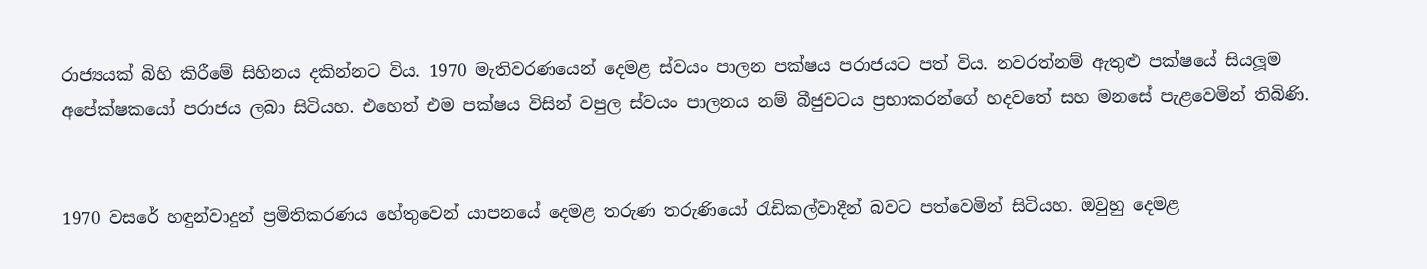රාජ්‍යයක් බිහි කිරීමේ සිහිනය දකින්නට විය. 1970 මැතිවරණයෙන් දෙමළ ස්වයං පාලන පක්ෂය පරාජයට පත් විය. නවරත්නම් ඇතුළු පක්ෂයේ සියලූම අපේක්ෂකයෝ පරාජය ලබා සිටියහ. එහෙත් එම පක්ෂය විසින් වපුල ස්වයං පාලනය නම් බීජුවටය ප්‍රභාකරන්ගේ හදවතේ සහ මනසේ පැළවෙමින් තිබිණි.


1970 වසරේ හඳුන්වාදුන් ප්‍රමිතිකරණය හේතුවෙන් යාපනයේ දෙමළ තරුණ තරුණියෝ රැඩිකල්වාදීන් බවට පත්වෙමින් සිටියහ. ඔවුහු දෙමළ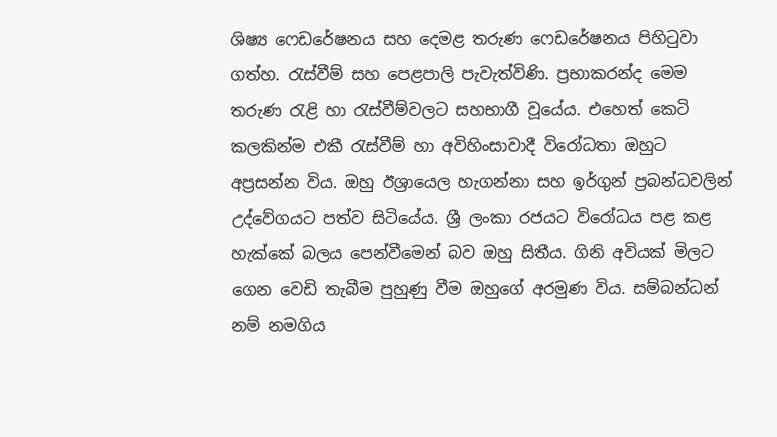ශිෂ්‍ය ෆෙඩරේෂනය සහ දෙමළ තරුණ ෆෙඩරේෂනය පිහිටුවා ගත්හ. රැස්වීම් සහ පෙළපාලි පැවැත්විණි. ප්‍රභාකරන්ද මෙම තරුණ රැළි හා රැස්වීම්වලට සහභාගී වූයේය. එහෙත් කෙටි කලකින්ම එකී රැස්වීම් හා අවිහිංසාවාදී විරෝධතා ඔහුට අප්‍රසන්න විය. ඔහු ඊශ්‍රායෙල හැගන්නා සහ ඉර්ගුන් ප්‍රබන්ධවලින් උද්වේගයට පත්ව සිටියේය. ශ්‍රී ලංකා රජයට විරෝධය පළ කළ හැක්කේ බලය පෙන්වීමෙන් බව ඔහු සිතීය. ගිනි අවියක් මිලට ගෙන වෙඩි තැබීම පුහුණු වීම ඔහුගේ අරමුණ විය. සම්බන්ධන් නම් නමගිය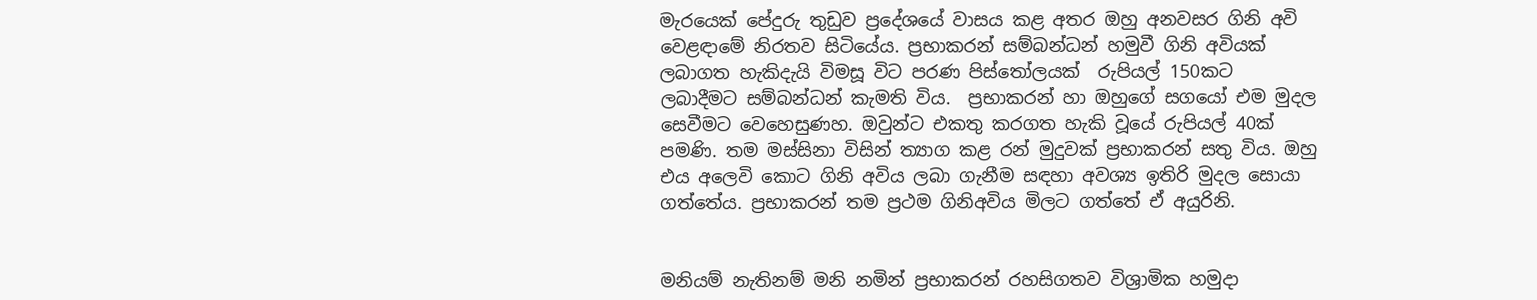මැරයෙක් පේදුරු තුඩුව ප්‍රදේශයේ වාසය කළ අතර ඔහු අනවසර ගිනි අවි වෙළඳාමේ නිරතව සිටියේය. ප්‍රභාකරන් සම්බන්ධන් හමුවී ගිනි අවියක් ලබාගත හැකිදැයි විමසූ විට පරණ පිස්තෝලයක්  රුපියල් 150කට ලබාදීමට සම්බන්ධන් කැමති විය.  ප්‍රභාකරන් හා ඔහුගේ සගයෝ එම මුදල සෙවීමට වෙහෙසුණහ. ඔවුන්ට එකතු කරගත හැකි වූයේ රුපියල් 40ක් පමණි. තම මස්සිනා විසින් ත්‍යාග කළ රන් මුදුවක් ප්‍රභාකරන් සතු විය. ඔහු එය අලෙවි කොට ගිනි අවිය ලබා ගැනීම සඳහා අවශ්‍ය ඉතිරි මුදල සොයා ගත්තේය. ප්‍රභාකරන් තම ප්‍රථම ගිනිඅවිය මිලට ගත්තේ ඒ අයුරිනි.


මනියම් නැතිනම් මනි නමින් ප්‍රභාකරන් රහසිගතව විශ්‍රාමික හමුදා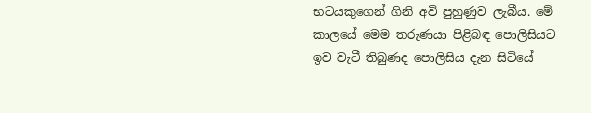භටයකුගෙන් ගිනි අවි පුහුණුව ලැබීය. මේ කාලයේ මෙම තරුණයා පිළිබඳ පොලිසියට ඉව වැටී තිබුණද පොලිසිය දැන සිටියේ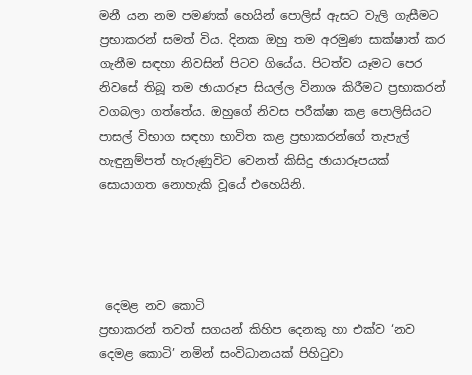මනී යන නම පමණක් හෙයින් පොලිස් ඇසට වැලි ගැසීමට ප්‍රභාකරන් සමත් විය. දිනක ඔහු තම අරමුණ සාක්ෂාත් කර ගැනීම සඳහා නිවසින් පිටව ගියේය. පිටත්ව යෑමට පෙර නිවසේ තිබූ තම ඡායාරූප සියල්ල විනාශ කිරීමට ප්‍රභාකරන් වගබලා ගත්තේය. ඔහුගේ නිවස පරීක්ෂා කළ පොලිසියට පාසල් විභාග සඳහා භාවිත කළ ප්‍රභාකරන්ගේ තැපැල් හැඳුනුම්පත් හැරුණුවිට වෙනත් කිසිදු ඡායාරූපයක් සොයාගත නොහැකි වූයේ එහෙයිනි.




 දෙමළ නව කොටි
ප්‍රභාකරන් තවත් සගයන් කිහිප දෙනකු හා එක්ව ‘නව දෙමළ කොටි’ නමින් සංවිධානයක් පිහිටුවා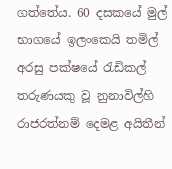ගත්තේය. 60 දසකයේ මුල් භාගයේ ඉලංකෙයි තමිල් අරසු පක්ෂයේ රැඩිකල් තරුණයකු වූ නුනාවිල්හි රාජරත්නම් දෙමළ අයිතීන්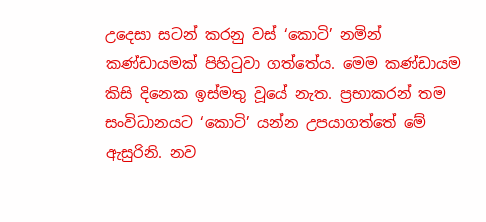උදෙසා සටන් කරනු වස් ‘කොටි’ නමින් කණ්ඩායමක් පිහිටුවා ගත්තේය. මෙම කණ්ඩායම කිසි දිනෙක ඉස්මතු වූයේ නැත. ප්‍රභාකරන් තම සංවිධානයට ‘කොටි’ යන්න උපයාගත්තේ මේ ඇසුරිනි. නව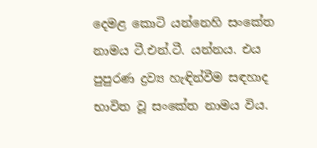දෙමළ කොටි යන්නෙහි සංකේත නාමය ටී.එන්.ටී. යන්නය. එය පුපුරණ ද්‍රව්‍ය හැඳින්වීම සඳහාද භාවිත වූ සංකේත නාමය විය.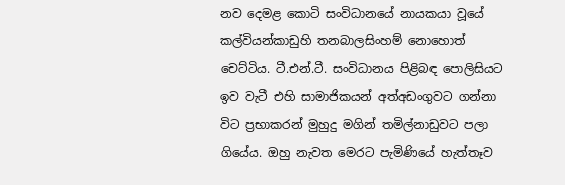නව දෙමළ කොටි සංවිධානයේ නායකයා වූයේ කල්වියන්කාඩුහි තනබාලසිංහම් නොහොත් චෙට්ටිය. ටී.එන්.ටී. සංවිධානය පිළිබඳ පොලිසියට ඉව වැටී එහි සාමාජිකයන් අත්අඩංගුවට ගන්නා විට ප්‍රභාකරන් මුහුදු මගින් තමිල්නාඩුවට පලා ගියේය. ඔහු නැවත මෙරට පැමිණියේ හැත්තෑව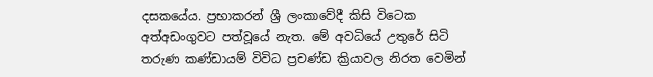දසකයේය. ප්‍රභාකරන් ශ්‍රී ලංකාවේදී කිසි විටෙක අත්අඩංගුවට පත්වූයේ නැත. මේ අවධියේ උතුරේ සිටි තරුණ කණ්ඩායම් විවිධ ප්‍රචණ්ඩ ක්‍රියාවල නිරත වෙමින්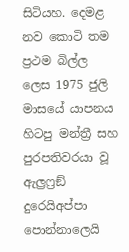සිටියහ. දෙමළ නව කොටි තම ප්‍රථම බිල්ල ලෙස 1975 ජුලි මාසයේ යාපනය හිටපු මන්ත්‍රී සහ පුරපතිවරයා වූ ඇල්‍රෆ්‍රඞ් දුරෙයිඅප්පා පොන්නාලෙයි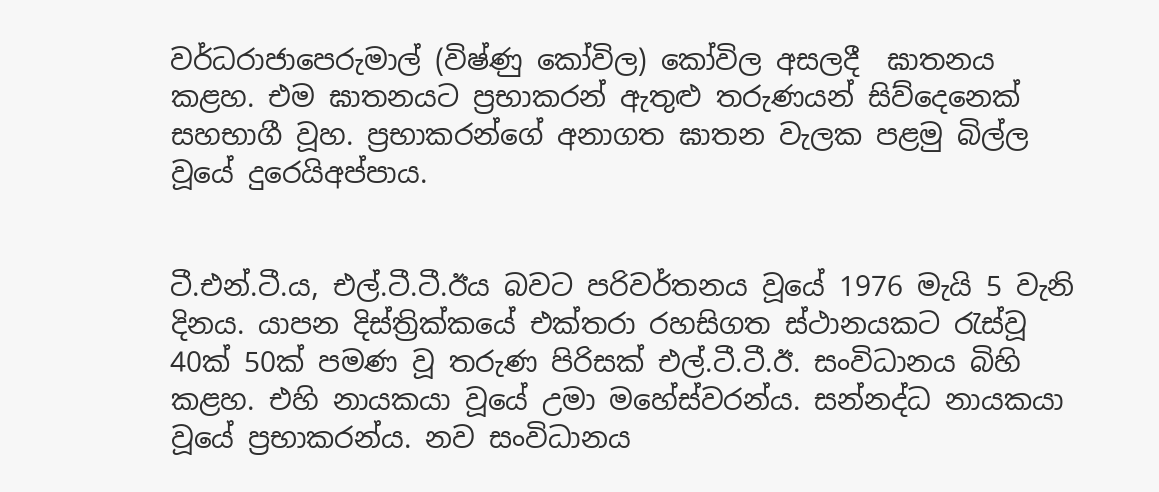වර්ධරාජාපෙරුමාල් (විෂ්ණු කෝවිල) කෝවිල අසලදී  ඝාතනය කළහ. එම ඝාතනයට ප්‍රභාකරන් ඇතුළු තරුණයන් සිව්දෙනෙක් සහභාගී වූහ. ප්‍රභාකරන්ගේ අනාගත ඝාතන වැලක පළමු බිල්ල වූයේ දුරෙයිඅප්පාය.


ටී.එන්.ටී.ය, එල්.ටී.ටී.ඊය බවට පරිවර්තනය වූයේ 1976 මැයි 5 වැනි දිනය. යාපන දිස්ත්‍රික්කයේ එක්තරා රහසිගත ස්ථානයකට රැස්වූ 40ක් 50ක් පමණ වූ තරුණ පිරිසක් එල්.ටී.ටී.ඊ. සංවිධානය බිහි කළහ. එහි නායකයා වූයේ උමා මහේස්වරන්ය. සන්නද්ධ නායකයා වූයේ ප්‍රභාකරන්ය. නව සංවිධානය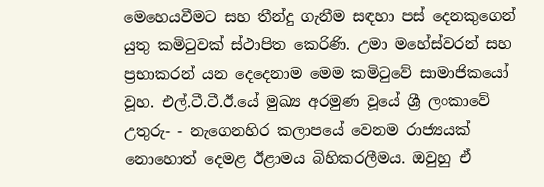මෙහෙයවීමට සහ තීන්දු ගැනීම සඳහා පස් දෙනකුගෙන් යුතු කමිටුවක් ස්ථාපිත කෙරිණි. උමා මහේස්වරන් සහ ප්‍රභාකරන් යන දෙදෙනාම මෙම කමිටුවේ සාමාජිකයෝ වූහ. එල්.ටී.ටී.ඊ.යේ මුඛ්‍ය අරමුණ වූයේ ශ්‍රී ලංකාවේ උතුරු- - නැගෙනහිර කලාපයේ වෙනම රාජ්‍යයක් නොහොත් දෙමළ ඊළාමය බිහිකරලීමය. ඔවුහු ඒ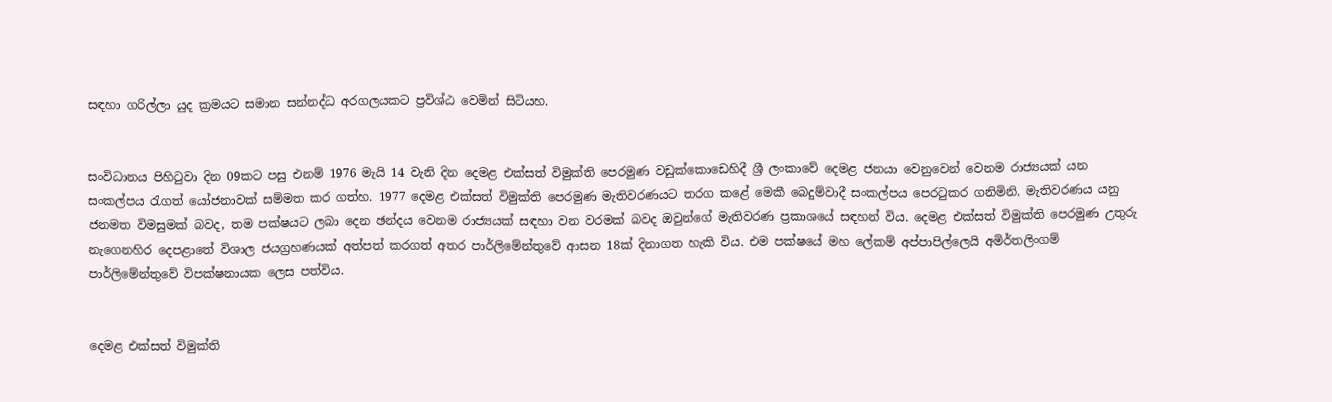සඳහා ගරිල්ලා යුද ක්‍රමයට සමාන සන්නද්ධ අරගලයකට ප්‍රවිශ්ඨ වෙමින් සිටියහ.


සංවිධානය පිහිටුවා දින 09කට පසු එනම් 1976 මැයි 14 වැනි දින දෙමළ එක්සත් විමුක්ති පෙරමුණ වඩුක්කොඩෙහිදී ශ්‍රී ලංකාවේ දෙමළ ජනයා වෙනුවෙන් වෙනම රාජ්‍යයක් යන සංකල්පය රැගත් යෝජනාවක් සම්මත කර ගත්හ. 1977 දෙමළ එක්සත් විමුක්ති පෙරමුණ මැතිවරණයට තරග කළේ මෙකී බෙදුම්වාදී සංකල්පය පෙරටුකර ගනිමිනි. මැතිවරණය යනු ජනමත විමසුමක් බවද, තම පක්ෂයට ලබා දෙන ඡන්දය වෙනම රාජ්‍යයක් සඳහා වන වරමක් බවද ඔවුන්ගේ මැතිවරණ ප්‍රකාශයේ සඳහන් විය. දෙමළ එක්සත් විමුක්ති පෙරමුණ උතුරු නැගෙනහිර දෙපළාතේ විශාල ජයග්‍රහණයක් අත්පත් කරගත් අතර පාර්ලිමේන්තුවේ ආසන 18ක් දිනාගත හැකි විය. එම පක්ෂයේ මහ ලේකම් අප්පාපිල්ලෙයි අමිර්තලිංගම් පාර්ලිමේන්තුවේ විපක්ෂනායක ලෙස පත්විය.


දෙමළ එක්සත් විමුක්ති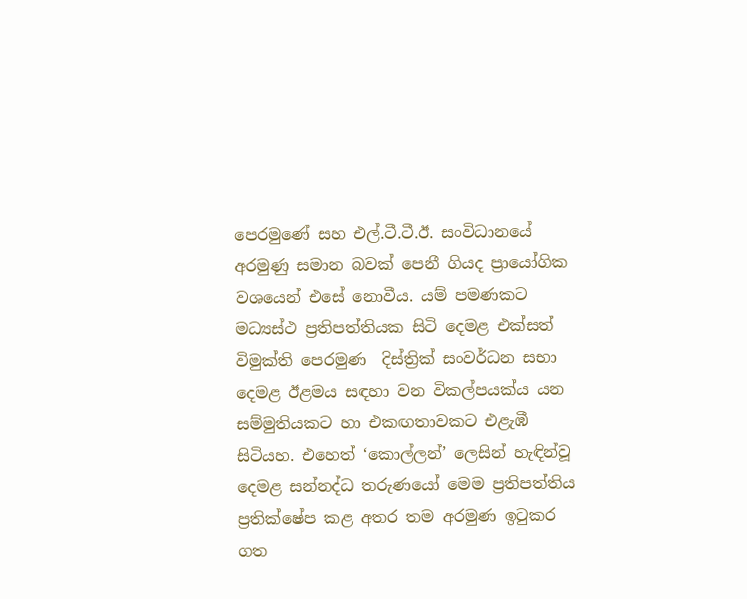පෙරමුණේ සහ එල්.ටී.ටී.ඊ. සංවිධානයේ අරමුණු සමාන බවක් පෙනී ගියද ප්‍රායෝගික වශයෙන් එසේ නොවීය. යම් පමණකට මධ්‍යස්ථ ප්‍රතිපත්තියක සිටි දෙමළ එක්සත් විමුක්ති පෙරමුණ  දිස්ත්‍රික් සංවර්ධන සභා දෙමළ ඊළමය සඳහා වන විකල්පයක්ය යන සම්මුතියකට හා එකඟතාවකට එළැඹී සිටියහ. එහෙත් ‘කොල්ලන්’ ලෙසින් හැඳින්වූ දෙමළ සන්නද්ධ තරුණයෝ මෙම ප්‍රතිපත්තිය ප්‍රතික්ෂේප කළ අතර තම අරමුණ ඉටුකර ගත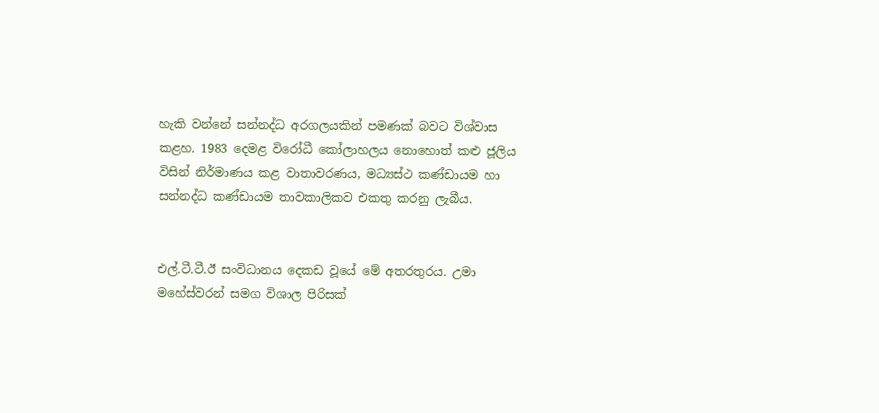හැකි වන්නේ සන්නද්ධ අරගලයකින් පමණක් බවට විශ්වාස කළහ. 1983 දෙමළ විරෝධී කෝලාහලය නොහොත් කළු ජූලිය විසින් නිර්මාණය කළ වාතාවරණය, මධ්‍යස්ථ කණ්ඩායම හා සන්නද්ධ කණ්ඩායම තාවකාලිකව එකතු කරනු ලැබීය.


එල්.ටී.ටී.ඊ සංවිධානය දෙකඩ වූයේ මේ අතරතුරය. උමා මහේස්වරන් සමග විශාල පිරිසක්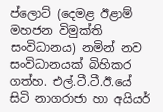ප්ලොට් (දෙමළ ඊළාම් මහජන විමුක්ති සංවිධානය) නමින් නව සංවිධානයක් බිහිකර ගත්හ. එල්.ටී.ටී.ඊ.යේ සිටි නාගරාජා හා අයියර්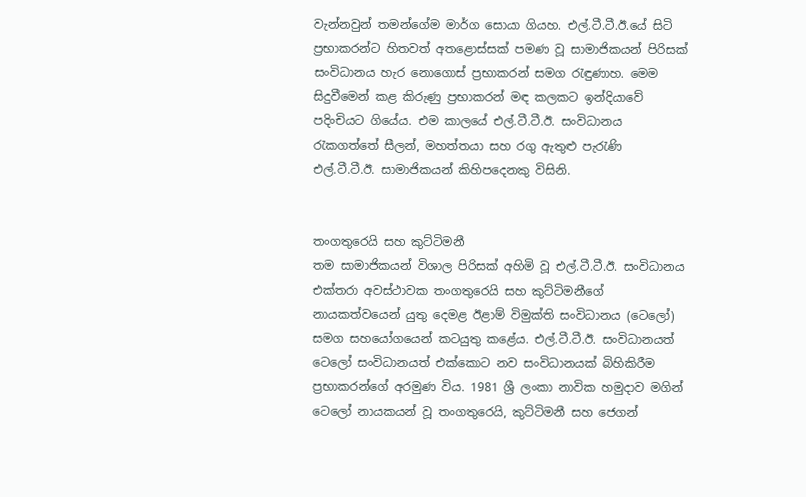වැන්නවුන් තමන්ගේම මාර්ග සොයා ගියහ. එල්.ටී.ටී.ඊ.යේ සිටි ප්‍රභාකරන්ට හිතවත් අතළොස්සක් පමණ වූ සාමාජිකයන් පිරිසක් සංවිධානය හැර නොගොස් ප්‍රභාකරන් සමග රැඳුණාහ. මෙම සිදුවීමෙන් කළ කිරුණු ප්‍රභාකරන් මඳ කලකට ඉන්දියාවේ පදිංචියට ගියේය. එම කාලයේ එල්.ටී.ටී.ඊ. සංවිධානය රැකගත්තේ සීලන්, මහත්තයා සහ රගු ඇතුළු පැරැණි එල්.ටී.ටී.ඊ. සාමාජිකයන් කිහිපදෙනකු විසිනි.


තංගතුරෙයි සහ කුට්ටිමනී
තම සාමාජිකයන් විශාල පිරිසක් අහිමි වූ එල්.ටී.ටී.ඊ. සංවිධානය එක්තරා අවස්ථාවක තංගතුරෙයි සහ කුට්ටිමනීගේ නායකත්වයෙන් යුතු දෙමළ ඊළාම් විමුක්ති සංවිධානය (ටෙලෝ) සමග සහයෝගයෙන් කටයුතු කළේය. එල්.ටී.ටී.ඊ. සංවිධානයත් ටෙලෝ සංවිධානයත් එක්කොට නව සංවිධානයක් බිහිකිරීම ප්‍රභාකරන්ගේ අරමුණ විය. 1981 ශ්‍රී ලංකා නාවික හමුදාව මගින් ටෙලෝ නායකයන් වූ තංගතුරෙයි, කුට්ටිමනී සහ ජෙගන්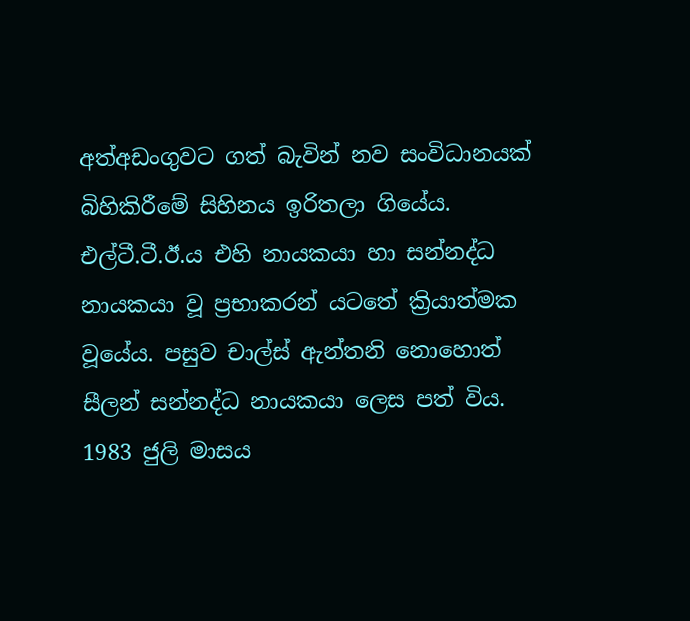අත්අඩංගුවට ගත් බැවින් නව සංවිධානයක් බිහිකිරීමේ සිහිනය ඉරිතලා ගියේය.
එල්ටී.ටී.ඊ.ය එහි නායකයා හා සන්නද්ධ නායකයා වූ ප්‍රභාකරන් යටතේ ක්‍රියාත්මක වූයේය. පසුව චාල්ස් ඇන්තනි නොහොත් සීලන් සන්නද්ධ නායකයා ලෙස පත් විය. 1983 ජුලි මාසය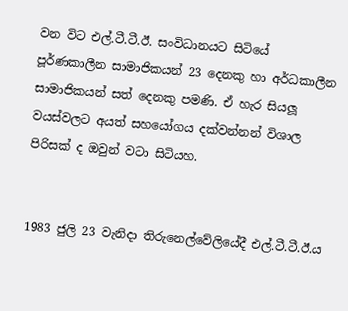වන විට එල්.ටී.ටී.ඊ. සංවිධානයට සිටියේ  පූර්ණකාලීන සාමාජිකයන් 23 දෙනකු හා අර්ධකාලීන සාමාජිකයන් සත් දෙනකු පමණි. ඒ හැර සියලූ වයස්වලට අයත් සහයෝගය දක්වන්නන් විශාල පිරිසක් ද ඔවුන් වටා සිටියහ.


1983 ජුලි 23 වැනිදා තිරුනෙල්වේලියේදී එල්.ටී.ටී.ඊ.ය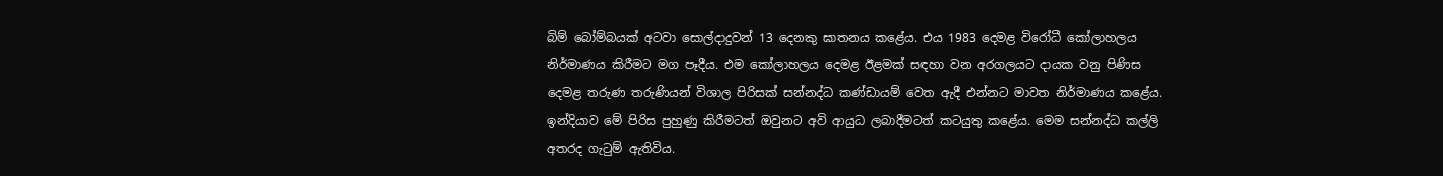බිම් බෝම්බයක් අටවා සොල්දාදුවන් 13 දෙනකු ඝාතනය කළේය. එය 1983 දෙමළ විරෝධී කෝලාහලය නිර්මාණය කිරීමට මග පෑදීය. එම කෝලාහලය දෙමළ ඊළමක් සඳහා වන අරගලයට දායක වනු පිණිස දෙමළ තරුණ තරුණියන් විශාල පිරිසක් සන්නද්ධ කණ්ඩායම් වෙත ඇදී එන්නට මාවත නිර්මාණය කළේය. ඉන්දියාව මේ පිරිස පුහුණු කිරීමටත් ඔවුනට අවි ආයුධ ලබාදීමටත් කටයුතු කළේය. මෙම සන්නද්ධ කල්ලි අතරද ගැටුම් ඇතිවිය.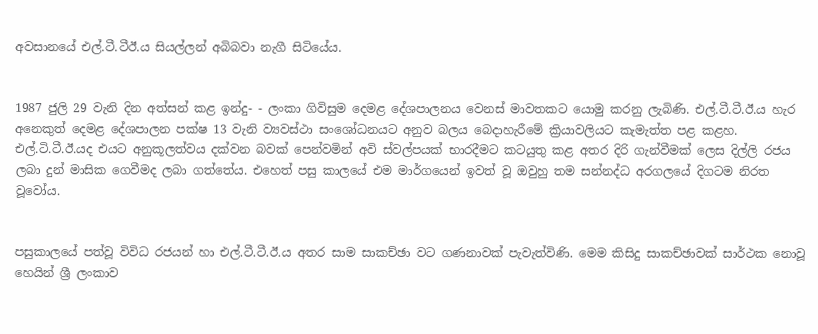අවසානයේ එල්.ටී.ටීඊ.ය සියල්ලන් අබිබවා නැගී සිටියේය.


1987 ජුලි 29 වැනි දින අත්සන් කළ ඉන්දු- - ලංකා ගිවිසුම දෙමළ දේශපාලනය වෙනස් මාවතකට යොමු කරනු ලැබිණි. එල්.ටී.ටී.ඊ.ය හැර අනෙකුත් දෙමළ දේශපාලන පක්ෂ 13 වැනි ව්‍යවස්ථා සංශෝධනයට අනුව බලය බෙදාහැරීමේ ක්‍රියාවලියට කැමැත්ත පළ කළහ. එල්.ටි.ටී.ඊ.යද එයට අනුකූලත්වය දක්වන බවක් පෙන්වමින් අවි ස්වල්පයක් භාරදීමට කටයුතු කළ අතර දිරි ගැන්වීමක් ලෙස දිල්ලි රජය ලබා දුන් මාසික ගෙවීමද ලබා ගත්තේය. එහෙත් පසු කාලයේ එම මාර්ගයෙන් ඉවත් වූ ඔවුහු තම සන්නද්ධ අරගලයේ දිගටම නිරත වූවෝය.


පසුකාලයේ පත්වූ විවිධ රජයන් හා එල්.ටී.ටී.ඊ.ය අතර සාම සාකච්ඡා වට ගණනාවක් පැවැත්විණි. මෙම කිසිදු සාකච්ඡාවක් සාර්ථක නොවූ හෙයින් ශ්‍රී ලංකාව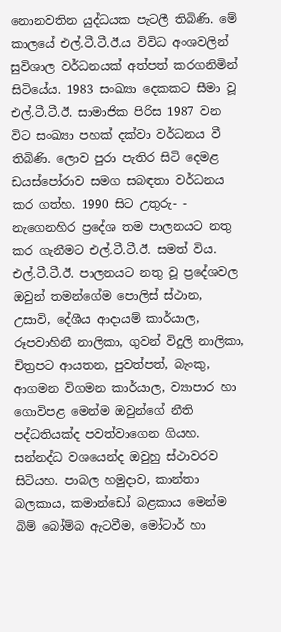නොනවතින යුද්ධයක පැටලී තිබිණි. මේ කාලයේ එල්.ටී.ටී.ඊ.ය විවිධ අංශවලින් සුවිශාල වර්ධනයක් අත්පත් කරගනිමින් සිටියේය. 1983 සංඛ්‍යා දෙකකට සීමා වූ එල්.ටී.ටී.ඊ. සාමාජික පිරිස 1987 වන විට සංඛ්‍යා පහක් දක්වා වර්ධනය වී තිබිණි. ලොව පුරා පැතිර සිටි දෙමළ ඩයස්පෝරාව සමග සබඳතා වර්ධනය කර ගත්හ. 1990 සිට උතුරු- - නැගෙනහිර ප්‍රදේශ තම පාලනයට නතු කර ගැනීමට එල්.ටී.ටී.ඊ. සමත් විය. එල්.ටී.ටී.ඊ. පාලනයට නතු වූ ප්‍රදේශවල ඔවුන් තමන්ගේම පොලිස් ස්ථාන, උසාවි, දේශීය ආදායම් කාර්යාල, රූපවාහිනී නාලිකා, ගුවන් විදුලි නාලිකා, චිත්‍රපට ආයතන, පුවත්පත්, බැංකු, ආගමන විගමන කාර්යාල, ව්‍යාපාර හා ගොවිපළ මෙන්ම ඔවුන්ගේ නීති පද්ධතියක්ද පවත්වාගෙන ගියහ. සන්නද්ධ වශයෙන්ද ඔවුහු ස්ථාවරව සිටියහ. පාබල හමුදාව, කාන්තා බලකාය, කමාන්ඩෝ බළකාය මෙන්ම බිම් බෝම්බ ඇටවීම, මෝටාර් හා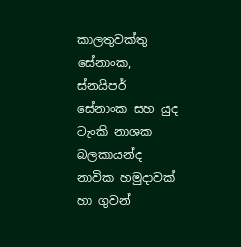කාලතුවක්තු සේනාංක, ස්නයිපර් සේනාංක සහ යුද ටැංකි නාශක බලකායන්ද නාවික හමුදාවක් හා ගුවන්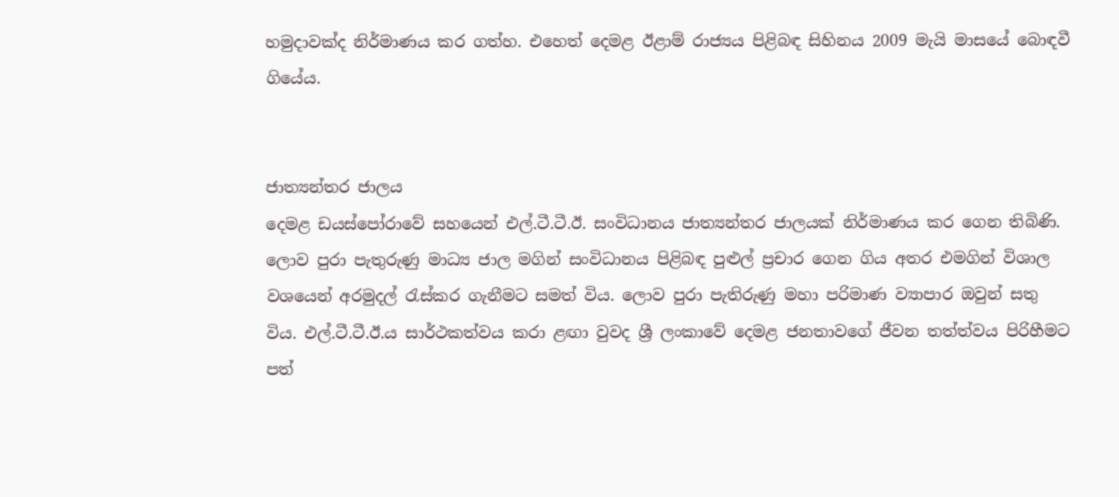හමුදාවක්ද නිර්මාණය කර ගත්හ. එහෙත් දෙමළ ඊළාම් රාජ්‍යය පිළිබඳ සිහිනය 2009 මැයි මාසයේ බොඳවී ගියේය.


ජාත්‍යන්තර ජාලය
දෙමළ ඩයස්පෝරාවේ සහයෙන් එල්.ටී.ටී.ඊ. සංවිධානය ජාත්‍යන්තර ජාලයක් නිර්මාණය කර ගෙන තිබිණි. ලොව පුරා පැතුරුණු මාධ්‍ය ජාල මගින් සංවිධානය පිළිබඳ පුළුල් ප්‍රචාර ගෙන ගිය අතර එමගින් විශාල වශයෙන් අරමුදල් රැස්කර ගැනීමට සමත් විය. ලොව පුරා පැතිරුණු මහා පරිමාණ ව්‍යාපාර ඔවුන් සතු විය. එල්.ටී.ටී.ඊ.ය සාර්ථකත්වය කරා ළඟා වුවද ශ්‍රී ලංකාවේ දෙමළ ජනතාවගේ ජීවන තත්ත්වය පිරිහීමට පත්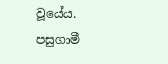වූයේය. පසුගාමී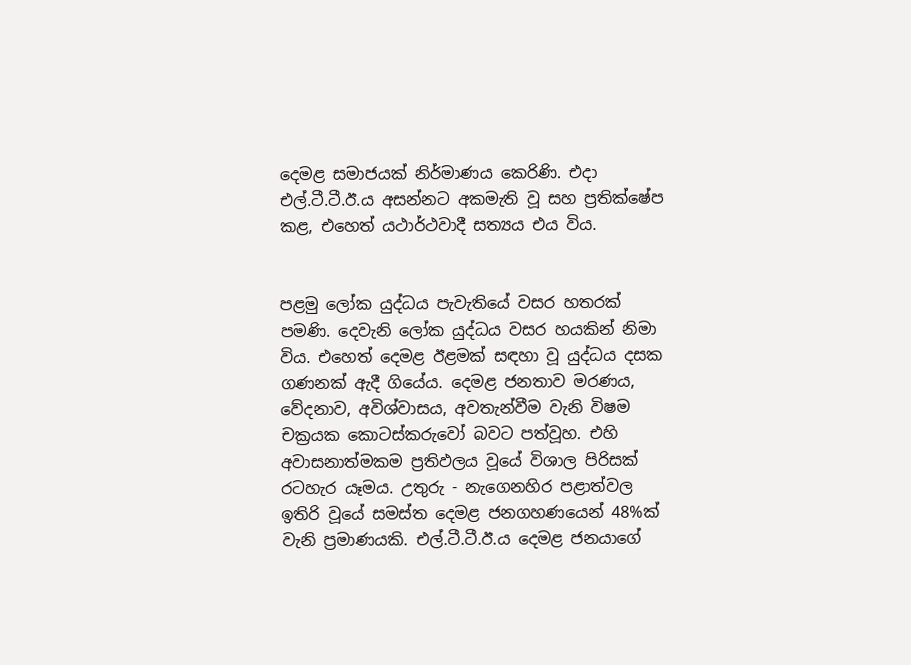දෙමළ සමාජයක් නිර්මාණය කෙරිණි. එදා එල්.ටී.ටී.ඊ.ය අසන්නට අකමැති වූ සහ ප්‍රතික්ෂේප කළ, එහෙත් යථාර්ථවාදී සත්‍යය එය විය.


පළමු ලෝක යුද්ධය පැවැතියේ වසර හතරක් පමණි. දෙවැනි ලෝක යුද්ධය වසර හයකින් නිමා විය. එහෙත් දෙමළ ඊළමක් සඳහා වූ යුද්ධය දසක ගණනක් ඇදී ගියේය. දෙමළ ජනතාව මරණය, වේදනාව, අවිශ්වාසය, අවතැන්වීම වැනි විෂම චක්‍රයක කොටස්කරුවෝ බවට පත්වූහ. එහි අවාසනාත්මකම ප්‍රතිඵලය වූයේ විශාල පිරිසක් රටහැර යෑමය. උතුරු - නැගෙනහිර පළාත්වල ඉතිරි වූයේ සමස්ත දෙමළ ජනගහණයෙන් 48%ක් වැනි ප්‍රමාණයකි. එල්.ටී.ටී.ඊ.ය දෙමළ ජනයාගේ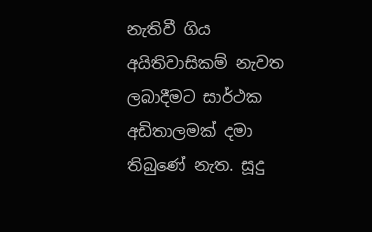නැතිවී ගිය අයිතිවාසිකම් නැවත ලබාදීමට සාර්ථක අඩිතාලමක් දමා තිබුණේ නැත. සූදු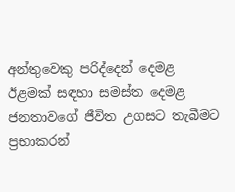අන්තුවෙකු පරිද්දෙන් දෙමළ ඊළමක් සඳහා සමස්ත දෙමළ ජනතාවගේ ජීවිත උගසට තැබීමට ප්‍රභාකරන්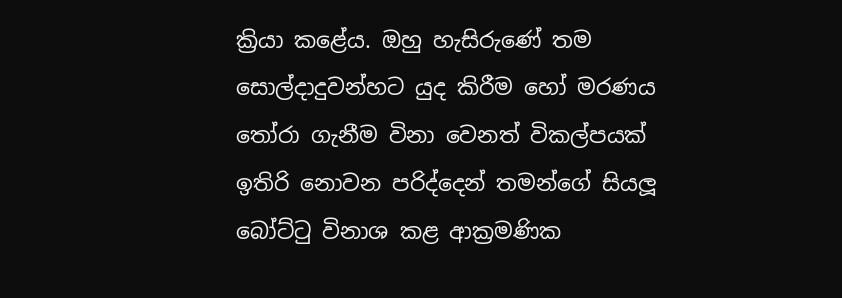ක්‍රියා කළේය. ඔහු හැසිරුණේ තම සොල්දාදුවන්හට යුද කිරීම හෝ මරණය තෝරා ගැනීම විනා වෙනත් විකල්පයක් ඉතිරි නොවන පරිද්දෙන් තමන්ගේ සියලූ බෝට්ටු විනාශ කළ ආක්‍රමණික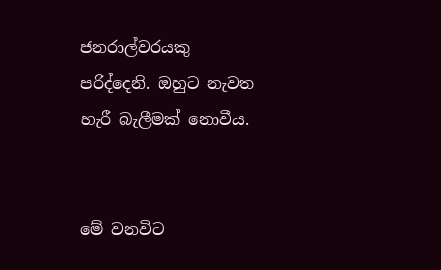ජනරාල්වරයකු පරිද්දෙනි. ඔහුට නැවත හැරී බැලීමක් නොවීය.


මේ වනවිට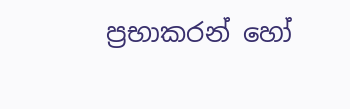ප්‍රභාකරන් හෝ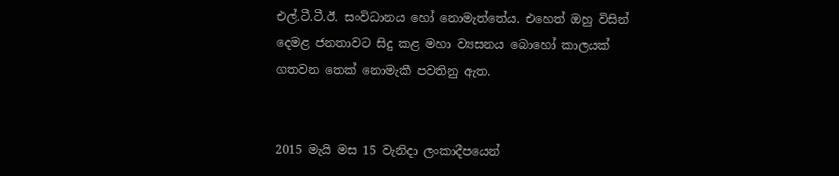එල්.ටී.ටී.ඊ. සංවිධානය හෝ නොමැත්තේය. එහෙත් ඔහු විසින් දෙමළ ජනතාවට සිදු කළ මහා ව්‍යසනය බොහෝ කාලයක් ගතවන තෙක් නොමැකී පවතිනු ඇත.


2015 මැයි මස 15 වැනිදා ලංකාදීපයෙන්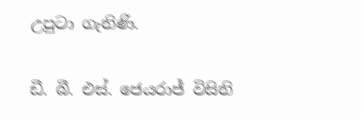උපුටා ගැනිණි.

ඩී. බී. එස්. ජෙයරාජ් විසිනි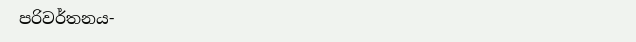පරිවර්තනය-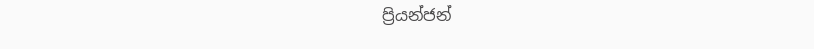ප්‍රියන්ජන්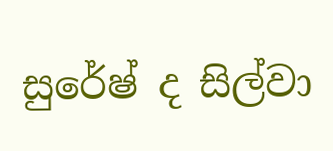සුරේෂ් ද සිල්වා